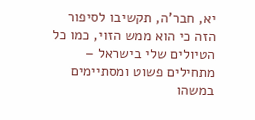יא, חבר'ה, תקשיבו לסיפור הזה כי הוא ממש הזוי, כמו כל הטיולים שלי בישראל – מתחילים פשוט ומסתיימים במשהו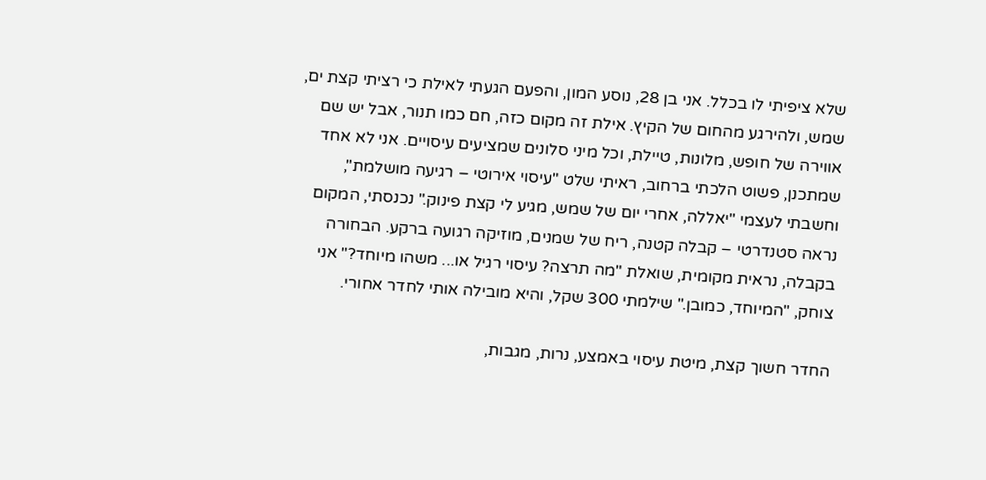שלא ציפיתי לו בכלל. אני בן 28, נוסע המון, והפעם הגעתי לאילת כי רציתי קצת ים, שמש, ולהירגע מהחום של הקיץ. אילת זה מקום כזה, חם כמו תנור, אבל יש שם אווירה של חופש, מלונות, טיילת, וכל מיני סלונים שמציעים עיסויים. אני לא אחד שמתכנן, פשוט הלכתי ברחוב, ראיתי שלט "עיסוי אירוטי – רגיעה מושלמת", וחשבתי לעצמי "יאללה, אחרי יום של שמש, מגיע לי קצת פינוק." נכנסתי, המקום נראה סטנדרטי – קבלה קטנה, ריח של שמנים, מוזיקה רגועה ברקע. הבחורה בקבלה, נראית מקומית, שואלת "מה תרצה? עיסוי רגיל או... משהו מיוחד?" אני צוחק, "המיוחד, כמובן." שילמתי 300 שקל, והיא מובילה אותי לחדר אחורי.

החדר חשוך קצת, מיטת עיסוי באמצע, נרות, מגבות,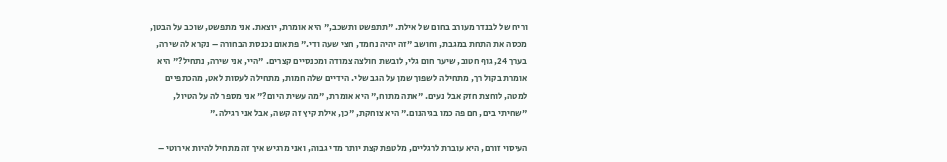וריח של לבנדר מעורב בחום של אילת. "תתפשט ותשכב," היא אומרת, יוצאת. אני מתפשט, שוכב על הבטן, מכסה את התחת במגבת, וחושב "זה יהיה נחמד, חצי שעה ודי." פתאום נכנסת הבחורה – נקרא לה שירה, בערך 24, גוף חטוב, שיער חום גלי, לובשת חולצה צמודה ומכנסיים קצרים. "היי, אני שירה, נתחיל?" היא אומרת בקול רך, מתחילה לשפוך שמן על הגב שלי. הידיים שלה חמות, מתחילה לעסות לאט, מהכתפיים למטה, לוחצת חזק אבל נעים. "אתה מתוח," היא אומרת, "מה עשית היום?" אני מספר לה על הטיול, "שחיתי בים, חם פה כמו בגיהנום." היא צוחקת, "כן, אילת קיץ זה קשה, אבל אני רגילה."

העיסוי זורם, היא עוברת לרגליים, מלטפת קצת יותר מדי גבוה, ואני מרגיש איך זה מתחיל להיות אירוטי –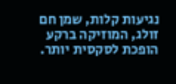נגיעות קלות, שמן חם זולג, המוזיקה ברקע הופכת לסקסית יותר.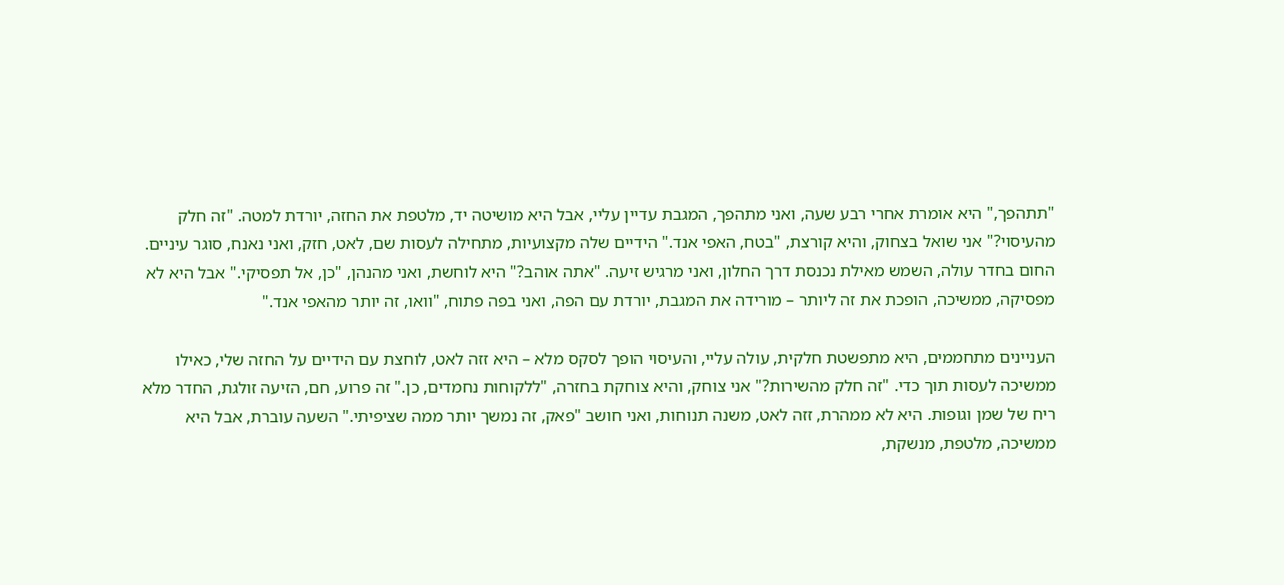"תתהפך," היא אומרת אחרי רבע שעה, ואני מתהפך, המגבת עדיין עליי, אבל היא מושיטה יד, מלטפת את החזה, יורדת למטה. "זה חלק מהעיסוי?" אני שואל בצחוק, והיא קורצת, "בטח, האפי אנד." הידיים שלה מקצועיות, מתחילה לעסות שם, לאט, חזק, ואני נאנח, סוגר עיניים. החום בחדר עולה, השמש מאילת נכנסת דרך החלון, ואני מרגיש זיעה. "אתה אוהב?" היא לוחשת, ואני מהנהן, "כן, אל תפסיקי." אבל היא לא מפסיקה, ממשיכה, הופכת את זה ליותר – מורידה את המגבת, יורדת עם הפה, ואני בפה פתוח, "וואו, זה יותר מהאפי אנד."

העניינים מתחממים, היא מתפשטת חלקית, עולה עליי, והעיסוי הופך לסקס מלא – היא זזה לאט, לוחצת עם הידיים על החזה שלי, כאילו ממשיכה לעסות תוך כדי. "זה חלק מהשירות?" אני צוחק, והיא צוחקת בחזרה, "ללקוחות נחמדים, כן." זה פרוע, חם, הזיעה זולגת, החדר מלא ריח של שמן וגופות. היא לא ממהרת, זזה לאט, משנה תנוחות, ואני חושב "פאק, זה נמשך יותר ממה שציפיתי." השעה עוברת, אבל היא ממשיכה, מלטפת, מנשקת,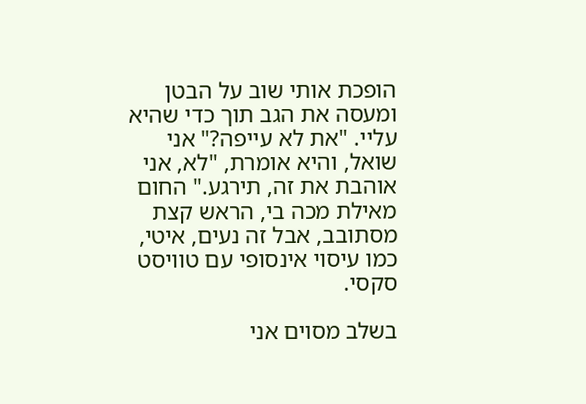הופכת אותי שוב על הבטן ומעסה את הגב תוך כדי שהיא עליי. "את לא עייפה?" אני שואל, והיא אומרת, "לא, אני אוהבת את זה, תירגע." החום מאילת מכה בי, הראש קצת מסתובב, אבל זה נעים, איטי, כמו עיסוי אינסופי עם טוויסט סקסי.

בשלב מסוים אני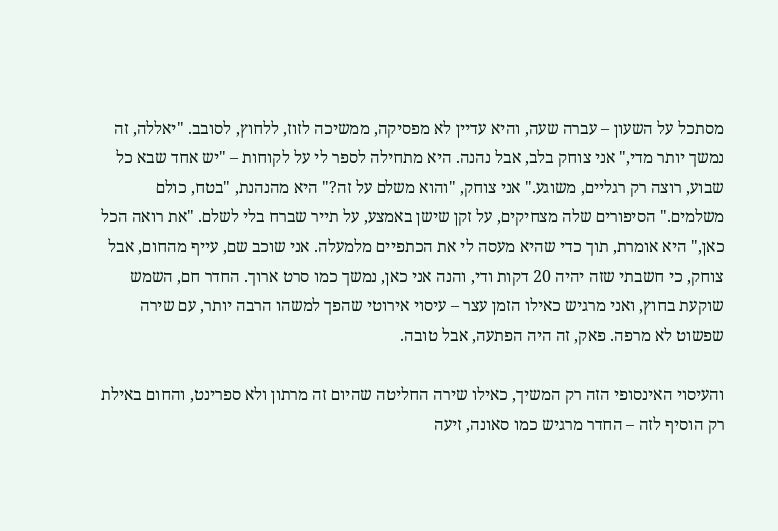מסתכל על השעון – עברה שעה, והיא עדיין לא מפסיקה, ממשיכה לזוז, ללחוץ, לסובב. "יאללה, זה נמשך יותר מדי," אני צוחק בלב, אבל נהנה. היא מתחילה לספר לי על לקוחות – "יש אחד שבא כל שבוע, רוצה רק רגליים, משוגע." אני צוחק, "והוא משלם על זה?" היא מהנהנת, "בטח, כולם משלמים." הסיפורים שלה מצחיקים, על זקן שישן באמצע, על תייר שברח בלי לשלם. "את רואה הכל כאן," היא אומרת, תוך כדי שהיא מעסה לי את הכתפיים מלמעלה. אני שוכב שם, עייף מהחום, אבל צוחק, כי חשבתי שזה יהיה 20 דקות ודי, והנה אני כאן, נמשך כמו סרט ארוך. החדר חם, השמש שוקעת בחוץ, ואני מרגיש כאילו הזמן עצר – עיסוי אירוטי שהפך למשהו הרבה יותר, עם שירה שפשוט לא מרפה. פאק, זה היה הפתעה, אבל טובה.

והעיסוי האינסופי הזה רק המשיך, כאילו שירה החליטה שהיום זה מרתון ולא ספרינט, והחום באילת רק הוסיף לזה – החדר מרגיש כמו סאונה, זיעה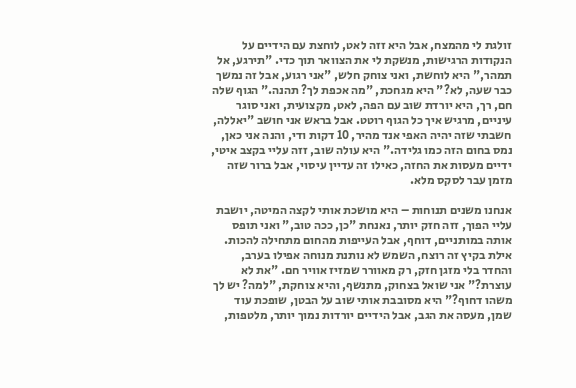זולגת לי מהמצח, אבל היא זזה לאט, לוחצת עם הידיים על הנקודות הרגישות, מנשקת לי את הצוואר תוך כדי. "תירגע, אל תמהר," היא לוחשת, ואני צוחק חלש, "אני רגוע, אבל זה נמשך כבר שעה, לא?" היא מגחכת, "מה אכפת לך? תהנה." הגוף שלה חם, רך, היא יורדת שוב עם הפה, לאט, מקצועית, ואני סוגר עיניים, מרגיש איך כל הגוף רוטט. אבל בראש אני חושב "יאללה, חשבתי שזה יהיה האפי אנד מהיר, 10 דקות ודי, והנה אני כאן, נמס בחום הזה כמו גלידה." היא עולה שוב, זזה עליי בקצב איטי, ידיים מעסות את החזה, כאילו זה עדיין עיסוי, אבל ברור שזה מזמן עבר לסקס מלא.

אנחנו משנים תנוחות – היא מושכת אותי לקצה המיטה, יושבת עליי הפוך, זזה חזק יותר, נאנחת "כן, ככה טוב," ואני תופס אותה במותניים, דוחף, אבל העייפות מהחום מתחילה להכות. אילת בקיץ זה רוצח, השמש לא נותנת מנוחה אפילו בערב, והחדר בלי מזגן חזק, רק מאוורר שמזיז אוויר חם. "את לא עוצרת?" אני שואל בצחוק, מתנשף, והיא צוחקת, "למה? יש לך משהו דחוף?" היא מסובבת אותי שוב על הבטן, שופכת עוד שמן, מעסה את הגב, אבל הידיים יורדות נמוך יותר, מלטפות,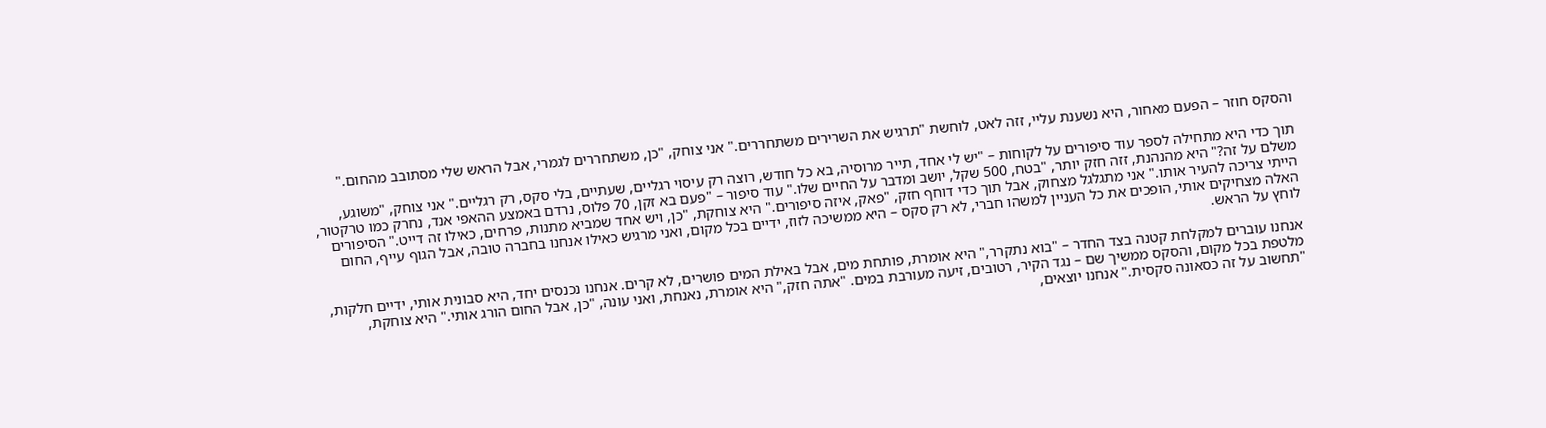והסקס חוזר – הפעם מאחור, היא נשענת עליי, זזה לאט, לוחשת "תרגיש את השרירים משתחררים." אני צוחק, "כן, משתחררים לגמרי, אבל הראש שלי מסתובב מהחום."

תוך כדי היא מתחילה לספר עוד סיפורים על לקוחות – "יש לי אחד, תייר מרוסיה, בא כל חודש, רוצה רק עיסוי רגליים, שעתיים, בלי סקס, רק רגליים." אני צוחק, "משוגע, משלם על זה?" היא מהנהנת, זזה חזק יותר, "בטח, 500 שקל, יושב ומדבר על החיים שלו." עוד סיפור – "פעם בא זקן, 70 פלוס, נרדם באמצע ההאפי אנד, נחרק כמו טרקטור, הייתי צריכה להעיר אותו." אני מתגלגל מצחוק, אבל תוך כדי דוחף חזק, "פאק, איזה סיפורים." היא צוחקת, "כן, ויש אחד שמביא מתנות, פרחים, כאילו זה דייט." הסיפורים האלה מצחיקים אותי, הופכים את כל העניין למשהו חברי, לא רק סקס – היא ממשיכה לזוז, ידיים בכל מקום, ואני מרגיש כאילו אנחנו בחברה טובה, אבל הגוף עייף, החום לוחץ על הראש.

אנחנו עוברים למקלחת קטנה בצד החדר – "בוא נתקרר," היא אומרת, פותחת מים, אבל באילת המים פושרים, לא קרים. אנחנו נכנסים יחד, היא סבונית אותי, ידיים חלקות, מלטפת בכל מקום, והסקס ממשיך שם – נגד הקיר, רטובים, זיעה מעורבת במים. "אתה חזק," היא אומרת, נאנחת, ואני עונה, "כן, אבל החום הורג אותי." היא צוחקת, "תחשוב על זה כסאונה סקסית." אנחנו יוצאים,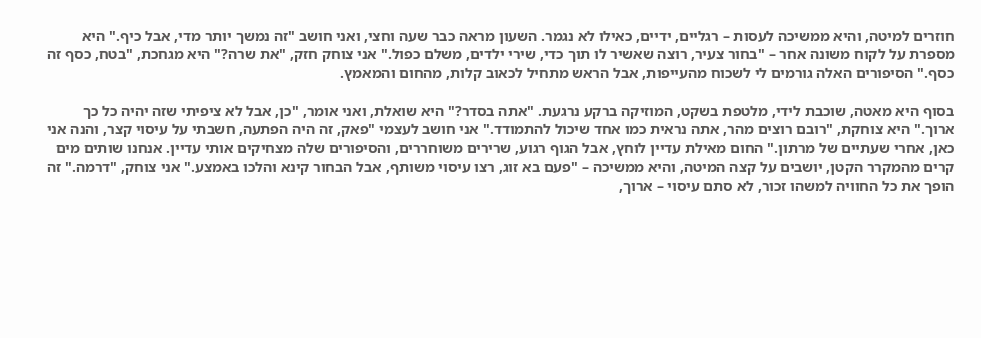חוזרים למיטה, והיא ממשיכה לעסות – רגליים, ידיים, כאילו לא נגמר. השעון מראה כבר שעה וחצי, ואני חושב "זה נמשך יותר מדי, אבל כיף." היא מספרת על לקוח משונה אחר – "בחור צעיר, רוצה שאשיר לו תוך כדי, שירי ילדים, משלם כפול." אני צוחק חזק, "את שרה?" היא מגחכת, "בטח, כסף זה כסף." הסיפורים האלה גורמים לי לשכוח מהעייפות, אבל הראש מתחיל לכאוב קלות, מהחום והמאמץ.

בסוף היא מאטה, שוכבת לידי, מלטפת בשקט, המוזיקה ברקע נרגעת. "אתה בסדר?" היא שואלת, ואני אומר, "כן, אבל לא ציפיתי שזה יהיה כל כך ארוך." היא צוחקת, "רובם רוצים מהר, אתה נראית כמו אחד שיכול להתמודד." אני חושב לעצמי "פאק, זה היה הפתעה, חשבתי על עיסוי קצר, והנה אני כאן, אחרי שעתיים של מרתון." החום מאילת עדיין לוחץ, אבל הגוף רגוע, שרירים משוחררים, והסיפורים שלה מצחיקים אותי עדיין. אנחנו שותים מים קרים מהמקרר הקטן, יושבים על קצה המיטה, והיא ממשיכה – "פעם בא זוג, רצו עיסוי משותף, אבל הבחור קינא והלכו באמצע." אני צוחק, "דרמה." זה הופך את כל החוויה למשהו זכור, לא סתם עיסוי – ארוך,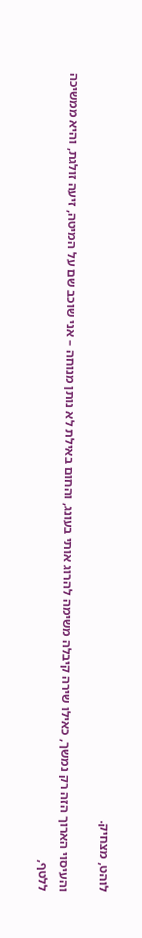לוהט, מצחיק.

והעיסוי הארוך הזה רק נמשך, כאילו שירה קיבלה משימה להרוג אותי בעונג, והחום באילת לא נותן מנוחה – אני שוכב שם על המיטה, זיעה זולגת, והיא ממשיכה ללטף,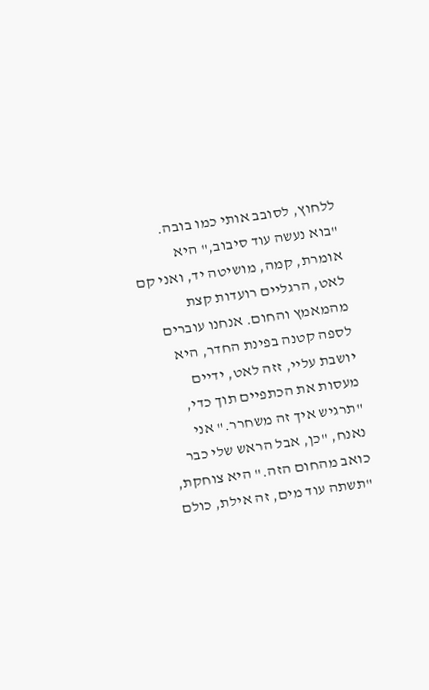ללחוץ, לסובב אותי כמו בובה. "בוא נעשה עוד סיבוב," היא אומרת, קמה, מושיטה יד, ואני קם לאט, הרגליים רועדות קצת מהמאמץ והחום. אנחנו עוברים לספה קטנה בפינת החדר, היא יושבת עליי, זזה לאט, ידיים מעסות את הכתפיים תוך כדי, "תרגיש איך זה משחרר." אני נאנח, "כן, אבל הראש שלי כבר כואב מהחום הזה." היא צוחקת, "תשתה עוד מים, זה אילת, כולם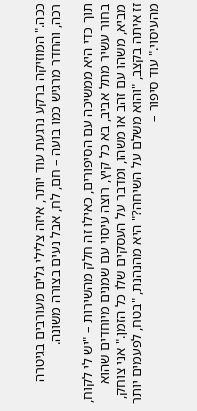ככה." המוזיקה ברקע נרגעת עוד יותר, איזה צלילי גלים מעורבים בגיטרה רכה, והחדר מרגיש כמו בועה – חם, לח, אבל נעים בצורה משונה.

תוך כדי היא ממשיכה עם הסיפורים, כאילו זה חלק מהשירות – "יש לי לקוח, בחור עשיר מתל אביב, בא כל קיץ, רוצה עיסוי עם שמנים מיוחדים שהוא מביא, משהו עם זהב או משהו, ומדבר על העסקים שלו כל הזמן." אני צוחק, זז איתה בקצב, "והוא משלם על השיחה?" היא מהנהנת, "בטח, לפעמים יותר מהעיסוי." עוד סיפור –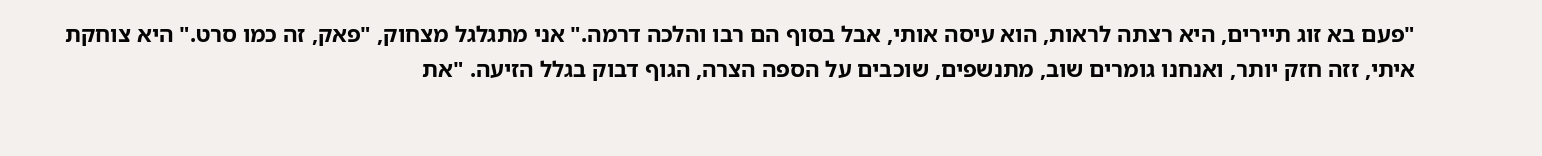"פעם בא זוג תיירים, היא רצתה לראות, הוא עיסה אותי, אבל בסוף הם רבו והלכה דרמה." אני מתגלגל מצחוק, "פאק, זה כמו סרט." היא צוחקת איתי, זזה חזק יותר, ואנחנו גומרים שוב, מתנשפים, שוכבים על הספה הצרה, הגוף דבוק בגלל הזיעה. "את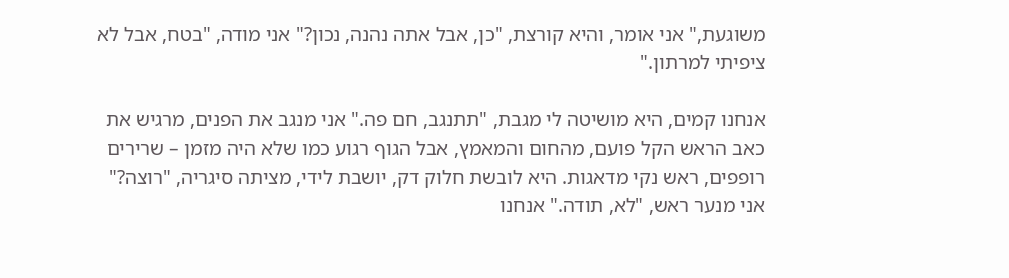משוגעת," אני אומר, והיא קורצת, "כן, אבל אתה נהנה, נכון?" אני מודה, "בטח, אבל לא ציפיתי למרתון."

אנחנו קמים, היא מושיטה לי מגבת, "תתנגב, חם פה." אני מנגב את הפנים, מרגיש את כאב הראש הקל פועם, מהחום והמאמץ, אבל הגוף רגוע כמו שלא היה מזמן – שרירים רופפים, ראש נקי מדאגות. היא לובשת חלוק דק, יושבת לידי, מציתה סיגריה, "רוצה?" אני מנער ראש, "לא, תודה." אנחנו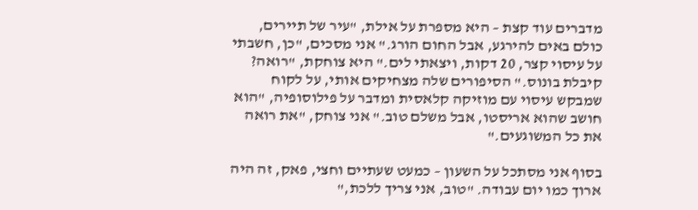מדברים עוד קצת – היא מספרת על אילת, "עיר של תיירים, כולם באים להירגע, אבל החום הורג." אני מסכים, "כן, חשבתי על עיסוי קצר, 20 דקות, ויצאתי לים." היא צוחקת, "רואה? קיבלת בונוס." הסיפורים שלה מצחיקים אותי, על לקוח שמבקש עיסוי עם מוזיקה קלאסית ומדבר על פילוסופיה, "הוא חושב שהוא אריסטו, אבל משלם טוב." אני צוחק, "את רואה את כל המשוגעים."

בסוף אני מסתכל על השעון – כמעט שעתיים וחצי, פאק, זה היה ארוך כמו יום עבודה. "טוב, אני צריך ללכת,"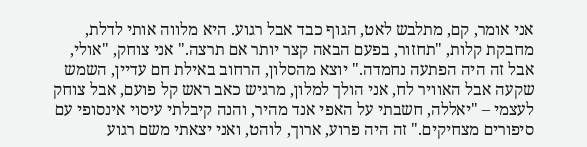אני אומר, קם, מתלבש לאט, הגוף כבד אבל רגוע. היא מלווה אותי לדלת, מחבקת קלות, "תחזור, בפעם הבאה קצר יותר אם תרצה." אני צוחק, "אולי, אבל זה היה הפתעה נחמדה." יוצא מהסלון, הרחוב באילת חם עדיין, השמש שקעה אבל האוויר לח, אני הולך למלון, מרגיש כאב ראש קל פועם, אבל צוחק לעצמי – "יאללה, חשבתי על האפי אנד מהיר, והנה קיבלתי עיסוי אינסופי עם סיפורים מצחיקים." זה היה פרוע, ארוך, לוהט, ואני יצאתי משם רגוע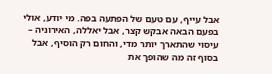אבל עייף, עם טעם של הפתעה בפה. מי יודע, אולי בפעם הבאה אבקש קצר, אבל יאללה, האירוניה – עיסוי שהתארך יותר מדי, והחום רק הוסיף, אבל בסוף זה מה שהופך את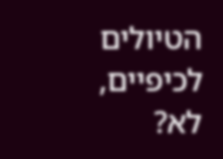הטיולים לכיפיים, לא?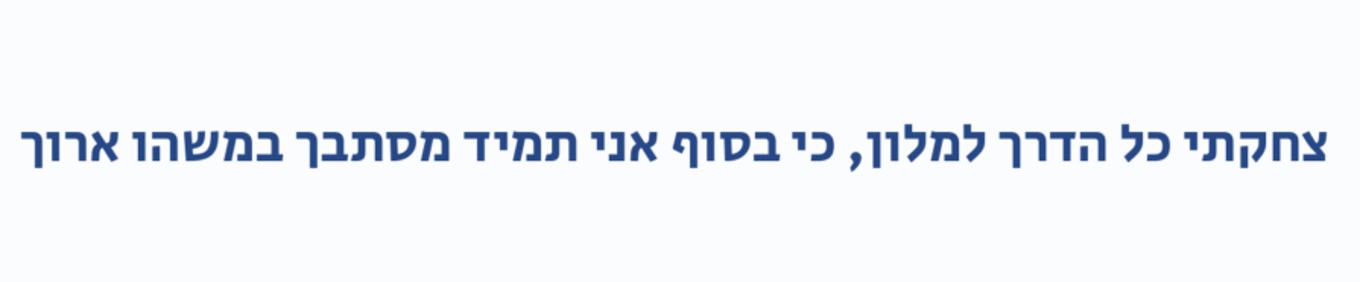צחקתי כל הדרך למלון, כי בסוף אני תמיד מסתבך במשהו ארוך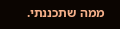ממה שתכננתי.